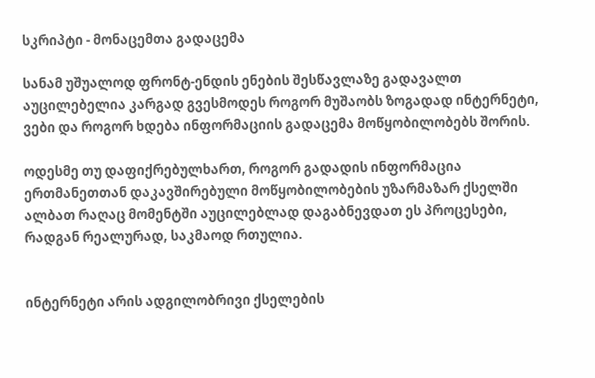სკრიპტი - მონაცემთა გადაცემა

სანამ უშუალოდ ფრონტ-ენდის ენების შესწავლაზე გადავალთ აუცილებელია კარგად გვესმოდეს როგორ მუშაობს ზოგადად ინტერნეტი, ვები და როგორ ხდება ინფორმაციის გადაცემა მოწყობილობებს შორის.

ოდესმე თუ დაფიქრებულხართ, როგორ გადადის ინფორმაცია ერთმანეთთან დაკავშირებული მოწყობილობების უზარმაზარ ქსელში ალბათ რაღაც მომენტში აუცილებლად დაგაბნევდათ ეს პროცესები, რადგან რეალურად, საკმაოდ რთულია.


ინტერნეტი არის ადგილობრივი ქსელების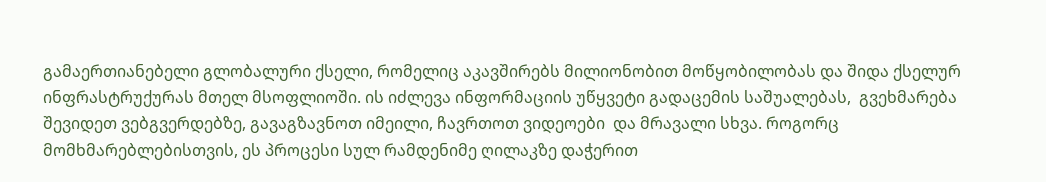გამაერთიანებელი გლობალური ქსელი, რომელიც აკავშირებს მილიონობით მოწყობილობას და შიდა ქსელურ ინფრასტრუქურას მთელ მსოფლიოში. ის იძლევა ინფორმაციის უწყვეტი გადაცემის საშუალებას,  გვეხმარება  შევიდეთ ვებგვერდებზე, გავაგზავნოთ იმეილი, ჩავრთოთ ვიდეოები  და მრავალი სხვა. როგორც მომხმარებლებისთვის, ეს პროცესი სულ რამდენიმე ღილაკზე დაჭერით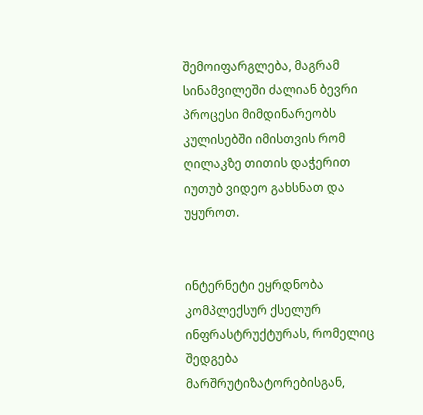შემოიფარგლება, მაგრამ სინამვილეში ძალიან ბევრი პროცესი მიმდინარეობს კულისებში იმისთვის რომ ღილაკზე თითის დაჭერით იუთუბ ვიდეო გახსნათ და უყუროთ.


ინტერნეტი ეყრდნობა კომპლექსურ ქსელურ ინფრასტრუქტურას, რომელიც შედგება მარშრუტიზატორებისგან,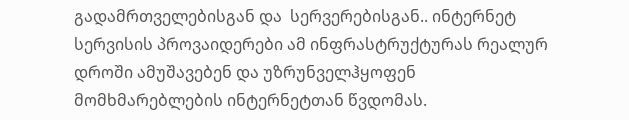გადამრთველებისგან და  სერვერებისგან.. ინტერნეტ სერვისის პროვაიდერები ამ ინფრასტრუქტურას რეალურ დროში ამუშავებენ და უზრუნველჰყოფენ მომხმარებლების ინტერნეტთან წვდომას.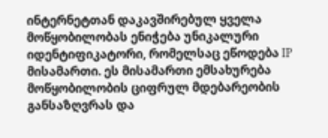ინტერნეტთან დაკავშირებულ ყველა მოწყობილობას ენიჭება უნიკალური იდენტიფიკატორი, რომელსაც ეწოდება IP მისამართი. ეს მისამართი ემსახურება მოწყობილობის ციფრულ მდებარეობის განსაზღვრას და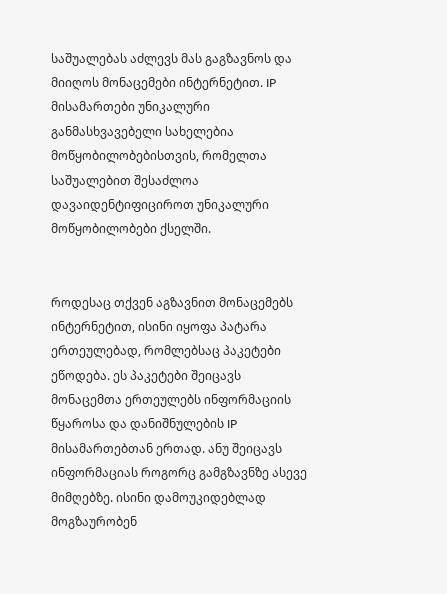საშუალებას აძლევს მას გაგზავნოს და მიიღოს მონაცემები ინტერნეტით. IP მისამართები უნიკალური განმასხვავებელი სახელებია მოწყობილობებისთვის, რომელთა საშუალებით შესაძლოა დავაიდენტიფიციროთ უნიკალური მოწყობილობები ქსელში.


როდესაც თქვენ აგზავნით მონაცემებს ინტერნეტით, ისინი იყოფა პატარა ერთეულებად, რომლებსაც პაკეტები ეწოდება. ეს პაკეტები შეიცავს მონაცემთა ერთეულებს ინფორმაციის წყაროსა და დანიშნულების IP მისამართებთან ერთად. ანუ შეიცავს ინფორმაციას როგორც გამგზავნზე ასევე მიმღებზე. ისინი დამოუკიდებლად მოგზაურობენ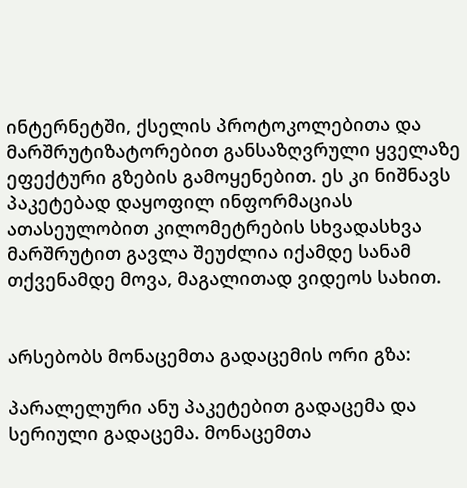ინტერნეტში, ქსელის პროტოკოლებითა და მარშრუტიზატორებით განსაზღვრული ყველაზე ეფექტური გზების გამოყენებით. ეს კი ნიშნავს პაკეტებად დაყოფილ ინფორმაციას ათასეულობით კილომეტრების სხვადასხვა მარშრუტით გავლა შეუძლია იქამდე სანამ თქვენამდე მოვა, მაგალითად ვიდეოს სახით.


არსებობს მონაცემთა გადაცემის ორი გზა:

პარალელური ანუ პაკეტებით გადაცემა და სერიული გადაცემა. მონაცემთა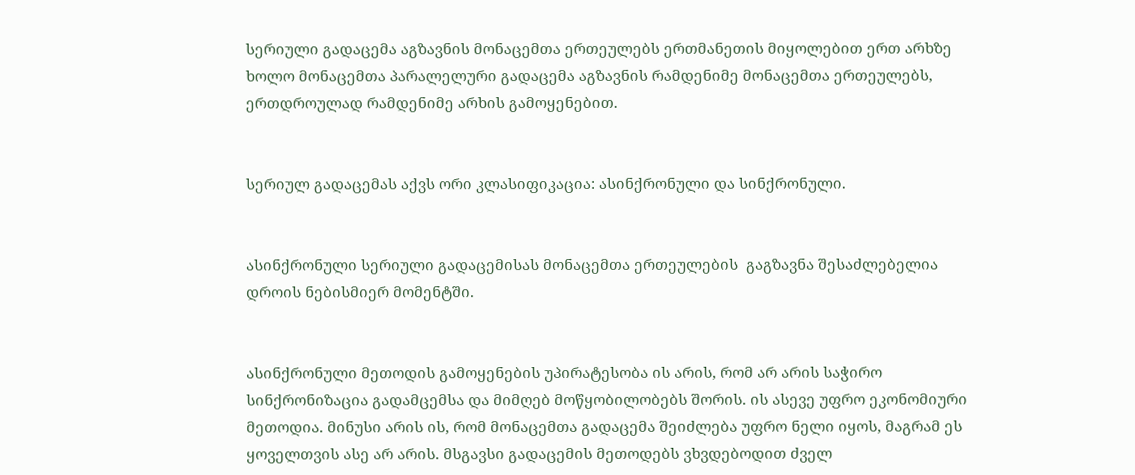სერიული გადაცემა აგზავნის მონაცემთა ერთეულებს ერთმანეთის მიყოლებით ერთ არხზე ხოლო მონაცემთა პარალელური გადაცემა აგზავნის რამდენიმე მონაცემთა ერთეულებს, ერთდროულად რამდენიმე არხის გამოყენებით.


სერიულ გადაცემას აქვს ორი კლასიფიკაცია: ასინქრონული და სინქრონული.


ასინქრონული სერიული გადაცემისას მონაცემთა ერთეულების  გაგზავნა შესაძლებელია დროის ნებისმიერ მომენტში.


ასინქრონული მეთოდის გამოყენების უპირატესობა ის არის, რომ არ არის საჭირო სინქრონიზაცია გადამცემსა და მიმღებ მოწყობილობებს შორის. ის ასევე უფრო ეკონომიური მეთოდია. მინუსი არის ის, რომ მონაცემთა გადაცემა შეიძლება უფრო ნელი იყოს, მაგრამ ეს ყოველთვის ასე არ არის. მსგავსი გადაცემის მეთოდებს ვხვდებოდით ძველ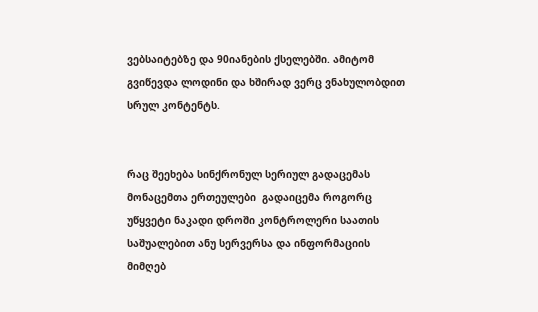ვებსაიტებზე და 90იანების ქსელებში. ამიტომ გვიწევდა ლოდინი და ხშირად ვერც ვნახულობდით სრულ კონტენტს.


რაც შეეხება სინქრონულ სერიულ გადაცემას მონაცემთა ერთეულები  გადაიცემა როგორც უწყვეტი ნაკადი დროში კონტროლერი საათის საშუალებით ანუ სერვერსა და ინფორმაციის მიმღებ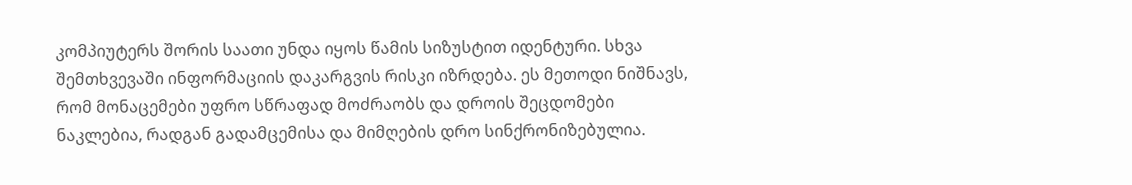კომპიუტერს შორის საათი უნდა იყოს წამის სიზუსტით იდენტური. სხვა შემთხვევაში ინფორმაციის დაკარგვის რისკი იზრდება. ეს მეთოდი ნიშნავს, რომ მონაცემები უფრო სწრაფად მოძრაობს და დროის შეცდომები ნაკლებია, რადგან გადამცემისა და მიმღების დრო სინქრონიზებულია.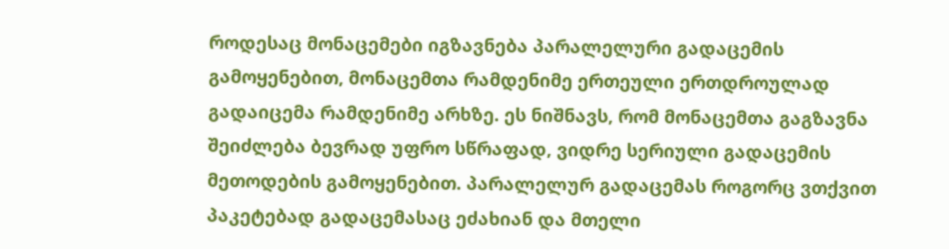როდესაც მონაცემები იგზავნება პარალელური გადაცემის გამოყენებით, მონაცემთა რამდენიმე ერთეული ერთდროულად გადაიცემა რამდენიმე არხზე. ეს ნიშნავს, რომ მონაცემთა გაგზავნა შეიძლება ბევრად უფრო სწრაფად, ვიდრე სერიული გადაცემის მეთოდების გამოყენებით. პარალელურ გადაცემას როგორც ვთქვით პაკეტებად გადაცემასაც ეძახიან და მთელი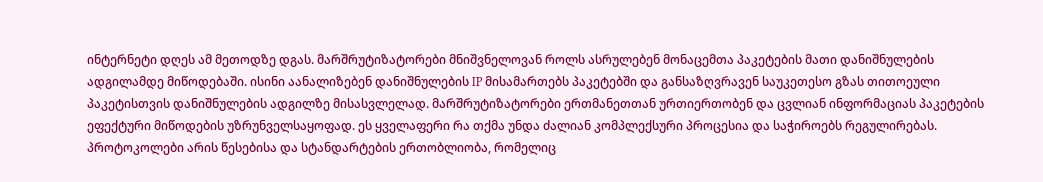ინტერნეტი დღეს ამ მეთოდზე დგას. მარშრუტიზატორები მნიშვნელოვან როლს ასრულებენ მონაცემთა პაკეტების მათი დანიშნულების ადგილამდე მიწოდებაში. ისინი აანალიზებენ დანიშნულების IP მისამართებს პაკეტებში და განსაზღვრავენ საუკეთესო გზას თითოეული პაკეტისთვის დანიშნულების ადგილზე მისასვლელად. მარშრუტიზატორები ერთმანეთთან ურთიერთობენ და ცვლიან ინფორმაციას პაკეტების ეფექტური მიწოდების უზრუნველსაყოფად. ეს ყველაფერი რა თქმა უნდა ძალიან კომპლექსური პროცესია და საჭიროებს რეგულირებას. პროტოკოლები არის წესებისა და სტანდარტების ერთობლიობა, რომელიც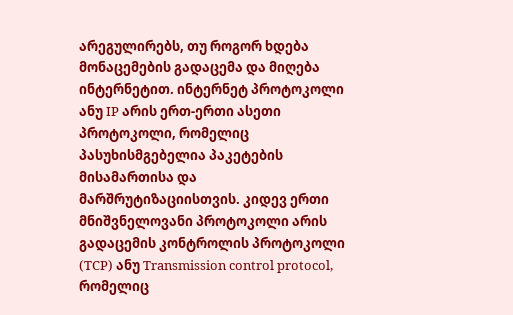არეგულირებს, თუ როგორ ხდება მონაცემების გადაცემა და მიღება ინტერნეტით. ინტერნეტ პროტოკოლი ანუ IP არის ერთ-ერთი ასეთი პროტოკოლი, რომელიც პასუხისმგებელია პაკეტების მისამართისა და მარშრუტიზაციისთვის. კიდევ ერთი მნიშვნელოვანი პროტოკოლი არის გადაცემის კონტროლის პროტოკოლი (TCP) ანუ Transmission control protocol, რომელიც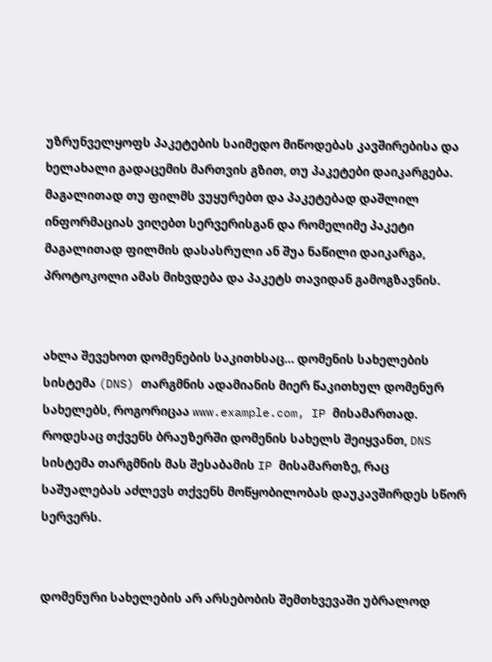უზრუნველყოფს პაკეტების საიმედო მიწოდებას კავშირებისა და ხელახალი გადაცემის მართვის გზით, თუ პაკეტები დაიკარგება. მაგალითად თუ ფილმს ვუყურებთ და პაკეტებად დაშლილ ინფორმაციას ვიღებთ სერვერისგან და რომელიმე პაკეტი მაგალითად ფილმის დასასრული ან შუა ნაწილი დაიკარგა, პროტოკოლი ამას მიხვდება და პაკეტს თავიდან გამოგზავნის.


ახლა შევეხოთ დომენების საკითხსაც… დომენის სახელების სისტემა (DNS) თარგმნის ადამიანის მიერ წაკითხულ დომენურ სახელებს, როგორიცაა www.example.com, IP მისამართად. როდესაც თქვენს ბრაუზერში დომენის სახელს შეიყვანთ, DNS სისტემა თარგმნის მას შესაბამის IP მისამართზე, რაც საშუალებას აძლევს თქვენს მოწყობილობას დაუკავშირდეს სწორ სერვერს.


დომენური სახელების არ არსებობის შემთხვევაში უბრალოდ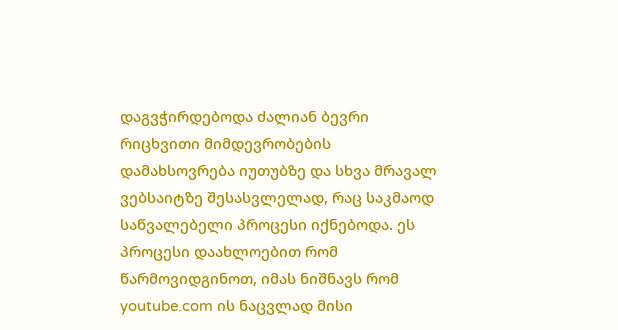დაგვჭირდებოდა ძალიან ბევრი რიცხვითი მიმდევრობების დამახსოვრება იუთუბზე და სხვა მრავალ ვებსაიტზე შესასვლელად, რაც საკმაოდ საწვალებელი პროცესი იქნებოდა. ეს პროცესი დაახლოებით რომ წარმოვიდგინოთ, იმას ნიშნავს რომ youtube.com ის ნაცვლად მისი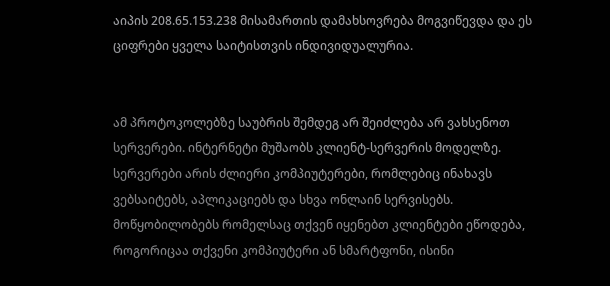აიპის 208.65.153.238 მისამართის დამახსოვრება მოგვიწევდა და ეს ციფრები ყველა საიტისთვის ინდივიდუალურია.


ამ პროტოკოლებზე საუბრის შემდეგ არ შეიძლება არ ვახსენოთ სერვერები. ინტერნეტი მუშაობს კლიენტ-სერვერის მოდელზე. სერვერები არის ძლიერი კომპიუტერები, რომლებიც ინახავს ვებსაიტებს, აპლიკაციებს და სხვა ონლაინ სერვისებს. მოწყობილობებს რომელსაც თქვენ იყენებთ კლიენტები ეწოდება, როგორიცაა თქვენი კომპიუტერი ან სმარტფონი, ისინი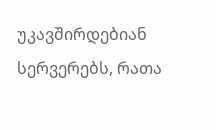უკავშირდებიან სერვერებს, რათა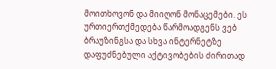მოითხოვონ და მიიღონ მონაცემები. ეს ურთიერთქმედება წარმოადგენს ვებ ბრაუზინგსა და სხვა ინტერნეტზე დაფუძნებული აქტივობების ძირითად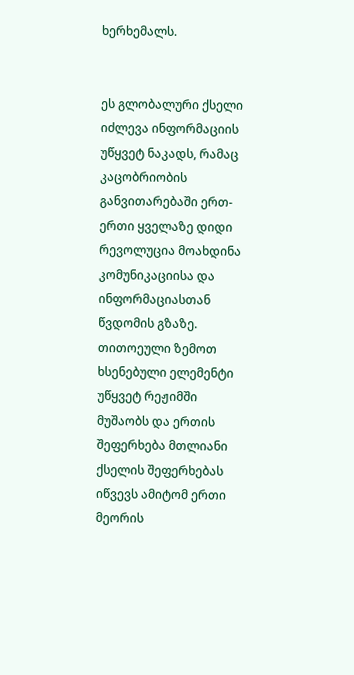ხერხემალს.


ეს გლობალური ქსელი იძლევა ინფორმაციის უწყვეტ ნაკადს, რამაც კაცობრიობის განვითარებაში ერთ-ერთი ყველაზე დიდი რევოლუცია მოახდინა კომუნიკაციისა და ინფორმაციასთან წვდომის გზაზე. თითოეული ზემოთ ხსენებული ელემენტი უწყვეტ რეჟიმში მუშაობს და ერთის შეფერხება მთლიანი ქსელის შეფერხებას იწვევს ამიტომ ერთი მეორის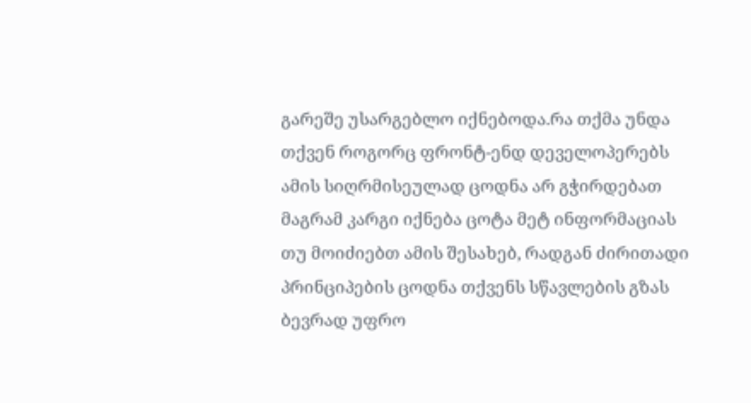გარეშე უსარგებლო იქნებოდა.რა თქმა უნდა თქვენ როგორც ფრონტ-ენდ დეველოპერებს ამის სიღრმისეულად ცოდნა არ გჭირდებათ მაგრამ კარგი იქნება ცოტა მეტ ინფორმაციას თუ მოიძიებთ ამის შესახებ, რადგან ძირითადი პრინციპების ცოდნა თქვენს სწავლების გზას ბევრად უფრო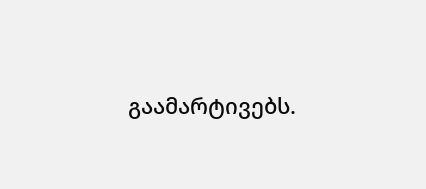გაამარტივებს.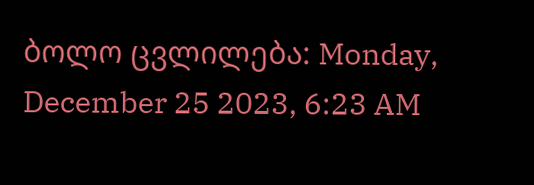ბოლო ცვლილება: Monday, December 25 2023, 6:23 AM